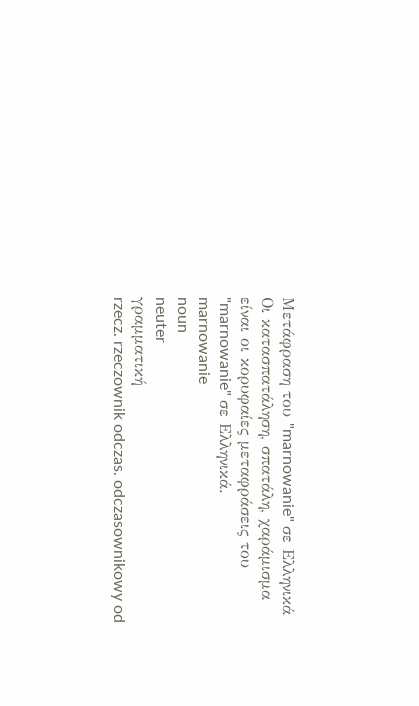Μετάφραση του "marnowanie" σε Ελληνικά
Οι κατασπατάληση, σπατάλη, χαράμισμα είναι οι κορυφαίες μεταφράσεις του "marnowanie" σε Ελληνικά.
marnowanie
noun
neuter
γραμματική
rzecz. rzeczownik odczas. odczasownikowy od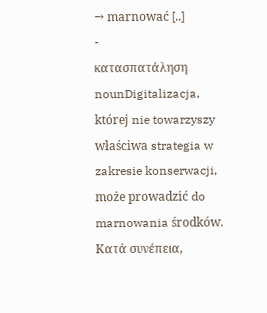→ marnować [..]
-
κατασπατάληση
nounDigitalizacja, której nie towarzyszy właściwa strategia w zakresie konserwacji, może prowadzić do marnowania środków.
Κατά συνέπεια,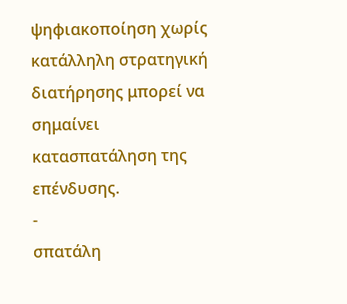ψηφιακοποίηση χωρίς κατάλληλη στρατηγική διατήρησης μπορεί να σημαίνει κατασπατάληση της επένδυσης.
-
σπατάλη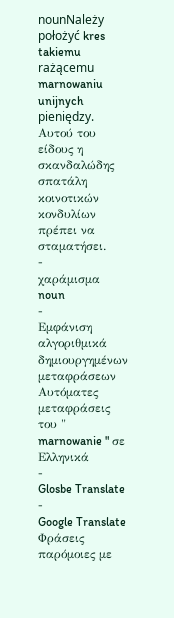nounNależy położyć kres takiemu rażącemu marnowaniu unijnych pieniędzy.
Αυτού του είδους η σκανδαλώδης σπατάλη κοινοτικών κονδυλίων πρέπει να σταματήσει.
-
χαράμισμα
noun
-
Εμφάνιση αλγοριθμικά δημιουργημένων μεταφράσεων
Αυτόματες μεταφράσεις του " marnowanie " σε Ελληνικά
-
Glosbe Translate
-
Google Translate
Φράσεις παρόμοιες με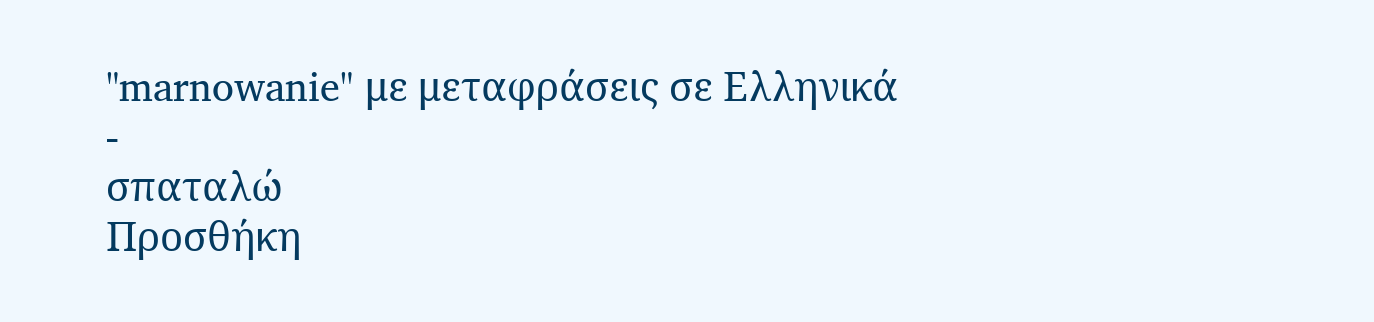"marnowanie" με μεταφράσεις σε Ελληνικά
-
σπαταλώ
Προσθήκη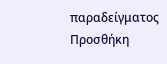παραδείγματος
Προσθήκη